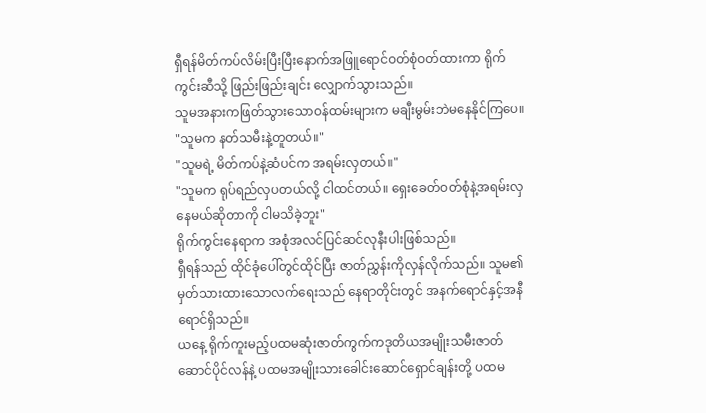ရှီရန်မိတ်ကပ်လိမ်းပြီးပြီးနောက်အဖြူရောင်ဝတ်စုံဝတ်ထားကာ ရိုက်ကွင်းဆီသို့ ဖြည်းဖြည်းချင်း လျှောက်သွားသည်။
သူမအနားကဖြတ်သွားသောဝန်ထမ်းများက မချီးမွမ်းဘဲမနေနိုင်ကြပေ။
"သူမက နတ်သမီးနဲ့တူတယ်။"
"သူမရဲ့ မိတ်ကပ်နဲ့ဆံပင်က အရမ်းလှတယ်။"
"သူမက ရုပ်ရည်လှပတယ်လို့ ငါထင်တယ်။ ရှေးခေတ်ဝတ်စုံနဲ့အရမ်းလှနေမယ်ဆိုတာကို ငါမသိခဲ့ဘူး"
ရိုက်ကွင်းနေရာက အစုံအလင်ပြင်ဆင်လုနီးပါးဖြစ်သည်။
ရှီရန်သည် ထိုင်ခုံပေါ်တွင်ထိုင်ပြီး ဇာတ်ညွှန်းကိုလှန်လိုက်သည်။ သူမ၏မှတ်သားထားသောလက်ရေးသည် နေရာတိုင်းတွင် အနက်ရောင်နှင့်အနီရောင်ရှိသည်။
ယနေ့ ရိုက်ကူးမည့်ပထမဆုံးဇာတ်ကွက်ကဒုတိယအမျိုးသမီးဇာတ်ဆောင်ပိုင်လန်နဲ့ ပထမအမျိုးသားခေါင်းဆောင်ရှောင်ချန်းတို့ ပထမ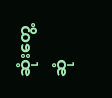ဆုံးတွေ့ဆုံ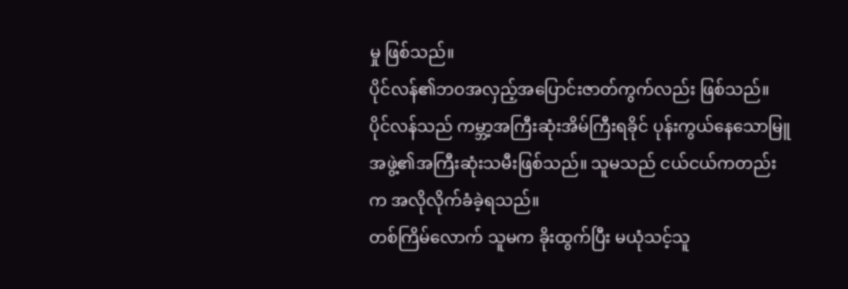မှု ဖြစ်သည်။
ပိုင်လန်၏ဘဝအလှည့်အပြောင်းဇာတ်ကွက်လည်း ဖြစ်သည်။
ပိုင်လန်သည် ကမ္ဘာ့အကြီးဆုံးအိမ်ကြီးရခိုင် ပုန်းကွယ်နေသောမြူအဖွဲ့၏အကြီးဆုံးသမီးဖြစ်သည်။ သူမသည် ငယ်ငယ်ကတည်းက အလိုလိုက်ခံခဲ့ရသည်။
တစ်ကြိမ်လောက် သူမက ခိုးထွက်ပြီး မယုံသင့်သူ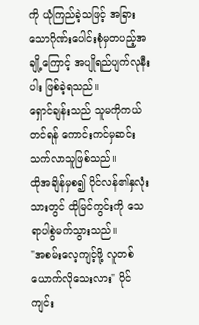ကို ယုံကြည်ခဲ့သဖြင့် အခြားသောဂိုဏ်းပေါင်းစုံမှတပည့်အချို့ကြောင့် အပျိုရည်ပျက်လုနီးပါး ဖြစ်ခဲ့ရသည်။
ရှောင်ချန်းသည် သူမကိုကယ်တင်ရန် ကောင်းကင်မှဆင်းသက်လာသူဖြစ်သည်။
ထိုအချိန်မှစ၍ ပိုင်လန်၏နှလုံးသားတွင် ထိုမြင်ကွင်းကို သေရာပါစွဲမက်သွားသည်။
"အစမ်းလေ့ကျင့်ဖို့ လူတစ်ယောက်လိုသေးလား" ပိုင်ကျင်း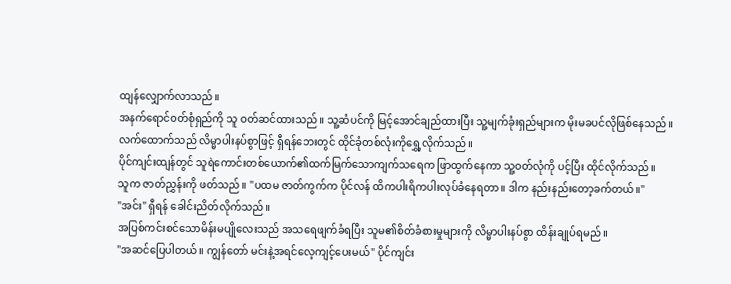ထျန်လျှောက်လာသည်။
အနက်ရောင်၀တ်စုံရှည်ကို သူ ဝတ်ဆင်ထားသည်။ သူ့ဆံပင်ကို မြင့်အောင်ချည်ထားပြီး သူ့မျက်ခုံးရှည်များက မိုးမခပင်လိုဖြစ်နေသည်။
လက်ထောက်သည် လိမ္မာပါးနပ်စွာဖြင့် ရှီရန်ဘေးတွင် ထိုင်ခုံတစ်လုံးကိုရွှေ့လိုက်သည်။
ပိုင်ကျင်းထျန်တွင် သူရဲကောင်းတစ်ယောက်၏ထက်မြက်သောကျက်သရေက ဖြာထွက်နေကာ သူ့ဝတ်လုံကို ပင့်ပြီး ထိုင်လိုက်သည်။
သူက ဇာတ်ညွှန်းကို ဖတ်သည်။ "ပထမ ဇာတ်ကွက်က ပိုင်လန် ထိကပါးရိကပါးလုပ်ခံနေရတာ။ ဒါက နည်းနည်းတော့ခက်တယ်။"
"အင်း" ရှီရန် ခေါင်းညိတ်လိုက်သည်။
အပြစ်ကင်းစင်သောမိန်းမပျိုလေးသည် အသရေဖျက်ခံရပြီး သူမ၏စိတ်ခံစားမှုများကို လိမ္မာပါးနပ်စွာ ထိန်းချုပ်ရမည်။
"အဆင်ပြေပါတယ်။ ကျွန်တော် မင်းနဲ့အရင်လေ့ကျင့်ပေးမယ်" ပိုင်ကျင်း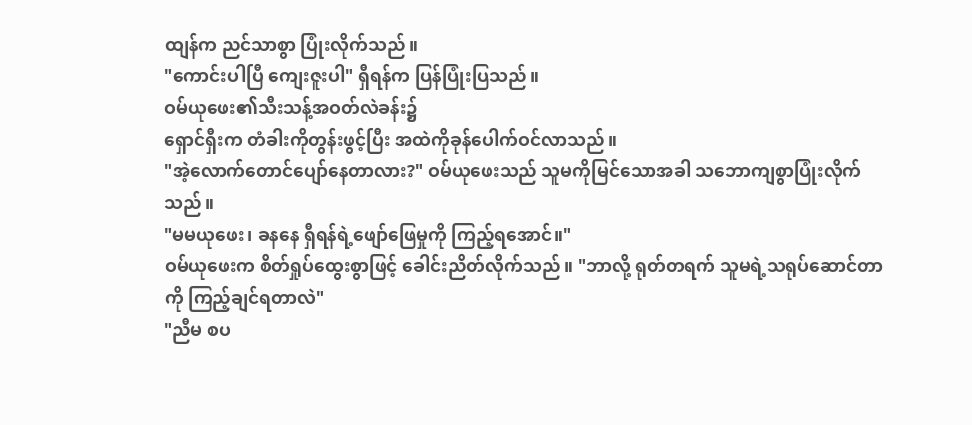ထျန်က ညင်သာစွာ ပြုံးလိုက်သည်။
"ကောင်းပါပြီ ကျေးဇူးပါ" ရှီရန်က ပြန်ပြုံးပြသည်။
ဝမ်ယုဖေး၏သီးသန့်အဝတ်လဲခန်း၌
ရှောင်ရှီးက တံခါးကိုတွန်းဖွင့်ပြီး အထဲကိုခုန်ပေါက်ဝင်လာသည်။
"အဲ့လောက်တောင်ပျော်နေတာလား?" ဝမ်ယုဖေးသည် သူမကိုမြင်သောအခါ သဘောကျစွာပြုံးလိုက်သည်။
"မမယုဖေး၊ ခနနေ ရှီရန်ရဲ့ဖျော်ဖြေမှုကို ကြည့်ရအောင်။"
ဝမ်ယုဖေးက စိတ်ရှုပ်ထွေးစွာဖြင့် ခေါင်းညိတ်လိုက်သည်။ "ဘာလို့ ရုတ်တရက် သူမရဲ့သရုပ်ဆောင်တာကို ကြည့်ချင်ရတာလဲ"
"ညီမ စပ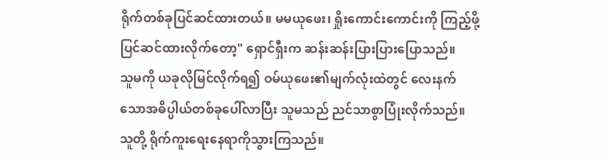ရိုက်တစ်ခုပြင်ဆင်ထားတယ်။ မမယုဖေး၊ ရှိုးကောင်းကောင်းကို ကြည့်ဖို့ပြင်ဆင်ထားလိုက်တော့" ရှောင်ရှီးက ဆန်းဆန်းပြားပြားပြောသည်။
သူမကို ယခုလိုမြင်လိုက်ရ၍ ဝမ်ယုဖေး၏မျက်လုံးထဲတွင် လေးနက်သောအဓိပ္ပါယ်တစ်ခုပေါ်လာပြီး သူမသည် ညင်သာစွာပြုံးလိုက်သည်။
သူတို့ ရိုက်ကူးရေးနေရာကိုသွားကြသည်။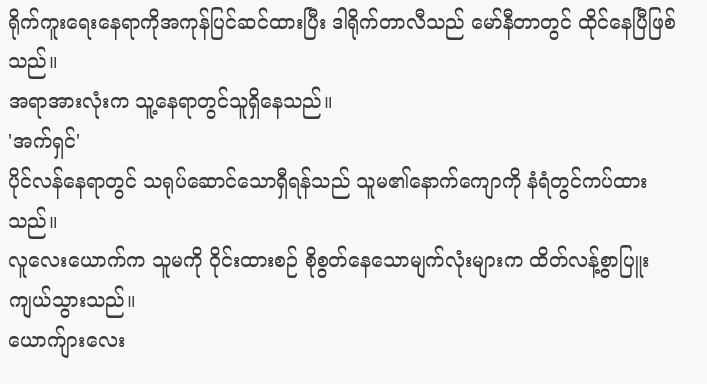ရိုက်ကူးရေးနေရာကိုအကုန်ပြင်ဆင်ထားပြီး ဒါရိုက်တာလီသည် မော်နီတာတွင် ထိုင်နေပြီဖြစ်သည်။
အရာအားလုံးက သူ့နေရာတွင်သူရှိနေသည်။
'အက်ရှင်'
ပိုင်လန်နေရာတွင် သရုပ်ဆောင်သောရှီရန်သည် သူမ၏နောက်ကျောကို နံရံတွင်ကပ်ထားသည်။
လူလေးယောက်က သူမကို ဝိုင်းထားစဉ် စိုစွတ်နေသောမျက်လုံးများက ထိတ်လန့်စွာပြူးကျယ်သွားသည်။
ယောက်ျားလေး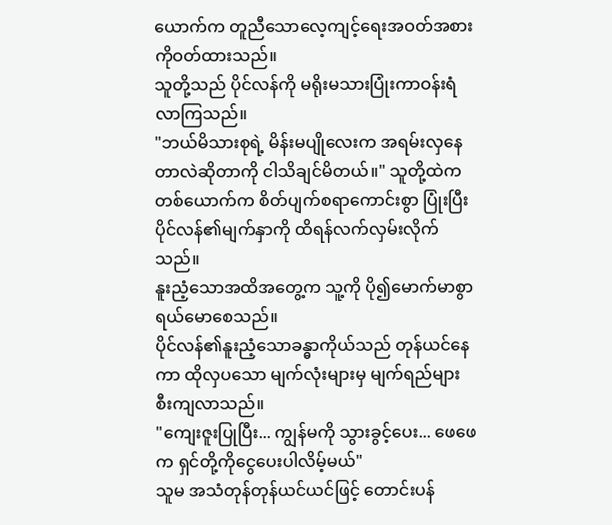ယောက်က တူညီသောလေ့ကျင့်ရေးအဝတ်အစားကိုဝတ်ထားသည်။
သူတို့သည် ပိုင်လန်ကို မရိုးမသားပြုံးကာဝန်းရံလာကြသည်။
"ဘယ်မိသားစုရဲ့ မိန်းမပျိုလေးက အရမ်းလှနေတာလဲဆိုတာကို ငါသိချင်မိတယ်။" သူတို့ထဲက တစ်ယောက်က စိတ်ပျက်စရာကောင်းစွာ ပြုံးပြီး ပိုင်လန်၏မျက်နှာကို ထိရန်လက်လှမ်းလိုက်သည်။
နူးညံ့သောအထိအတွေ့က သူ့ကို ပို၍မောက်မာစွာ ရယ်မောစေသည်။
ပိုင်လန်၏နူးညံ့သောခန္ဓာကိုယ်သည် တုန်ယင်နေကာ ထိုလှပသော မျက်လုံးများမှ မျက်ရည်များ စီးကျလာသည်။
"ကျေးဇူးပြုပြီး... ကျွန်မကို သွားခွင့်ပေး... ဖေဖေက ရှင်တို့ကိုငွေပေးပါလိမ့်မယ်"
သူမ အသံတုန်တုန်ယင်ယင်ဖြင့် တောင်းပန်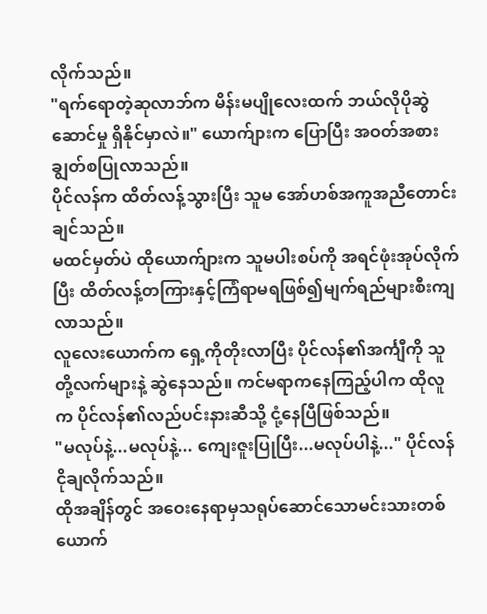လိုက်သည်။
"ရက်ရောတဲ့ဆုလာဘ်က မိန်းမပျိုလေးထက် ဘယ်လိုပိုဆွဲဆောင်မှု ရှိနိုင်မှာလဲ။" ယောက်ျားက ပြောပြီး အဝတ်အစား ချွတ်စပြုလာသည်။
ပိုင်လန်က ထိတ်လန့်သွားပြီး သူမ အော်ဟစ်အကူအညီတောင်းချင်သည်။
မထင်မှတ်ပဲ ထိုယောက်ျားက သူမပါးစပ်ကို အရင်ဖုံးအုပ်လိုက်ပြီး ထိတ်လန့်တကြားနှင့်ကြံရာမရဖြစ်၍မျက်ရည်များစီးကျလာသည်။
လူလေးယောက်က ရှေ့ကိုတိုးလာပြီး ပိုင်လန်၏အင်္ကျီကို သူတို့လက်များနဲ့ ဆွဲနေသည်။ ကင်မရာကနေကြည့်ပါက ထိုလူက ပိုင်လန်၏လည်ပင်းနားဆီသို့ ငုံ့နေပြီဖြစ်သည်။
"မလုပ်နဲ့...မလုပ်နဲ့... ကျေးဇူးပြုပြီး...မလုပ်ပါနဲ့..." ပိုင်လန်ငိုချလိုက်သည်။
ထိုအချိန်တွင် အဝေးနေရာမှသရုပ်ဆောင်သောမင်းသားတစ်ယောက်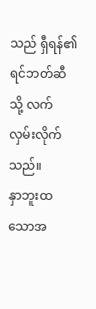သည် ရှီရန်၏ရင်ဘတ်ဆီသို့ လက်လှမ်းလိုက်သည်။
နှာဘူးထသောအ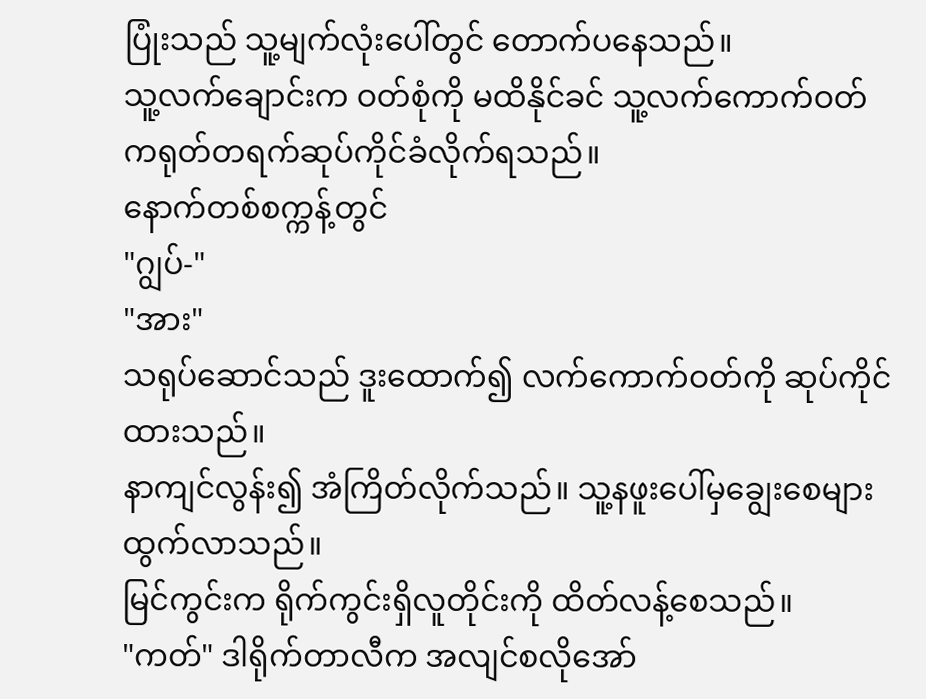ပြုံးသည် သူ့မျက်လုံးပေါ်တွင် တောက်ပနေသည်။
သူ့လက်ချောင်းက ဝတ်စုံကို မထိနိုင်ခင် သူ့လက်ကောက်ဝတ်ကရုတ်တရက်ဆုပ်ကိုင်ခံလိုက်ရသည်။
နောက်တစ်စက္ကန့်တွင်
"ဂျွပ်-"
"အား"
သရုပ်ဆောင်သည် ဒူးထောက်၍ လက်ကောက်ဝတ်ကို ဆုပ်ကိုင်ထားသည်။
နာကျင်လွန်း၍ အံကြိတ်လိုက်သည်။ သူ့နဖူးပေါ်မှချွေးစေများ ထွက်လာသည်။
မြင်ကွင်းက ရိုက်ကွင်းရှိလူတိုင်းကို ထိတ်လန့်စေသည်။
"ကတ်" ဒါရိုက်တာလီက အလျင်စလိုအော်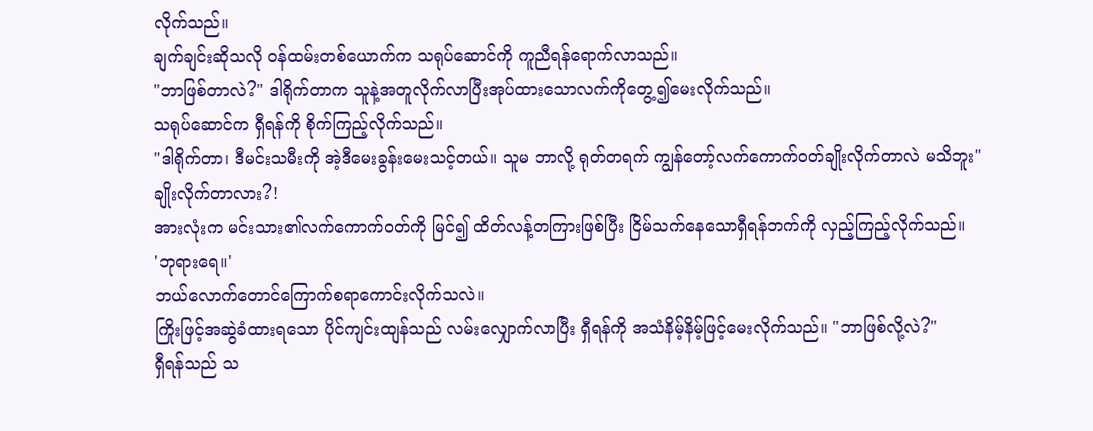လိုက်သည်။
ချက်ချင်းဆိုသလို ဝန်ထမ်းတစ်ယောက်က သရုပ်ဆောင်ကို ကူညီရန်ရောက်လာသည်။
"ဘာဖြစ်တာလဲ?" ဒါရိုက်တာက သူနဲ့အတူလိုက်လာပြီးအုပ်ထားသောလက်ကိုတွေ့၍မေးလိုက်သည်။
သရုပ်ဆောင်က ရှီရန်ကို စိုက်ကြည့်လိုက်သည်။
"ဒါရိုက်တာ၊ ဒီမင်းသမီးကို အဲ့ဒီမေးခွန်းမေးသင့်တယ်။ သူမ ဘာလို့ ရုတ်တရက် ကျွန်တော့်လက်ကောက်ဝတ်ချိုးလိုက်တာလဲ မသိဘူး"
ချိုးလိုက်တာလား?!
အားလုံးက မင်းသား၏လက်ကောက်ဝတ်ကို မြင်၍ ထိတ်လန့်တကြားဖြစ်ပြီး ငြိမ်သက်နေသောရှီရန်ဘက်ကို လှည့်ကြည့်လိုက်သည်။
'ဘုရားရေ။'
ဘယ်လောက်တောင်ကြောက်စရာကောင်းလိုက်သလဲ။
ကြိုးဖြင့်အဆွဲခံထားရသော ပိုင်ကျင်းထျန်သည် လမ်းလျှောက်လာပြီး ရှီရန်ကို အသံနိမ့်နိမ့်ဖြင့်မေးလိုက်သည်။ "ဘာဖြစ်လို့လဲ?"
ရှီရန်သည် သ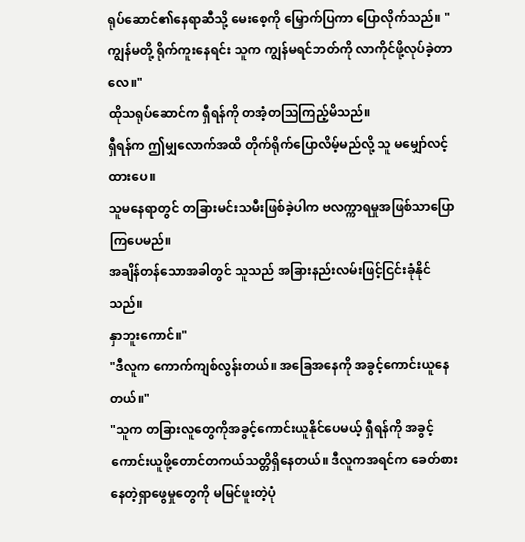ရုပ်ဆောင်၏နေရာဆီသို့ မေးစေ့ကို မြှောက်ပြကာ ပြောလိုက်သည်။ "ကျွန်မတို့ ရိုက်ကူးနေရင်း သူက ကျွန်မရင်ဘတ်ကို လာကိုင်ဖို့လုပ်ခဲ့တာလေ။"
ထိုသရုပ်ဆောင်က ရှီရန်ကို တအံ့တသြကြည့်မိသည်။
ရှီရန်က ဤမျှလောက်အထိ တိုက်ရိုက်ပြောလိမ့်မည်လို့ သူ မမျှော်လင့်ထားပေ။
သူမနေရာတွင် တခြားမင်းသမီးဖြစ်ခဲ့ပါက ဗလက္ကာရမှုအဖြစ်သာပြောကြပေမည်။
အချိန်တန်သောအခါတွင် သူသည် အခြားနည်းလမ်းဖြင့်ငြင်းခုံနိုင်သည်။
နှာဘူးကောင်။"
"ဒီလူက ကောက်ကျစ်လွန်းတယ်။ အခြေအနေကို အခွင့်ကောင်းယူနေတယ်။"
"သူက တခြားလူတွေကိုအခွင့်ကောင်းယူနိုင်ပေမယ့် ရှီရန်ကို အခွင့်ကောင်းယူဖို့တောင်တကယ်သတ္တိရှိနေတယ်။ ဒီလူကအရင်က ခေတ်စားနေတဲ့ရှာဖွေမှုတွေကို မမြင်ဖူးတဲ့ပုံ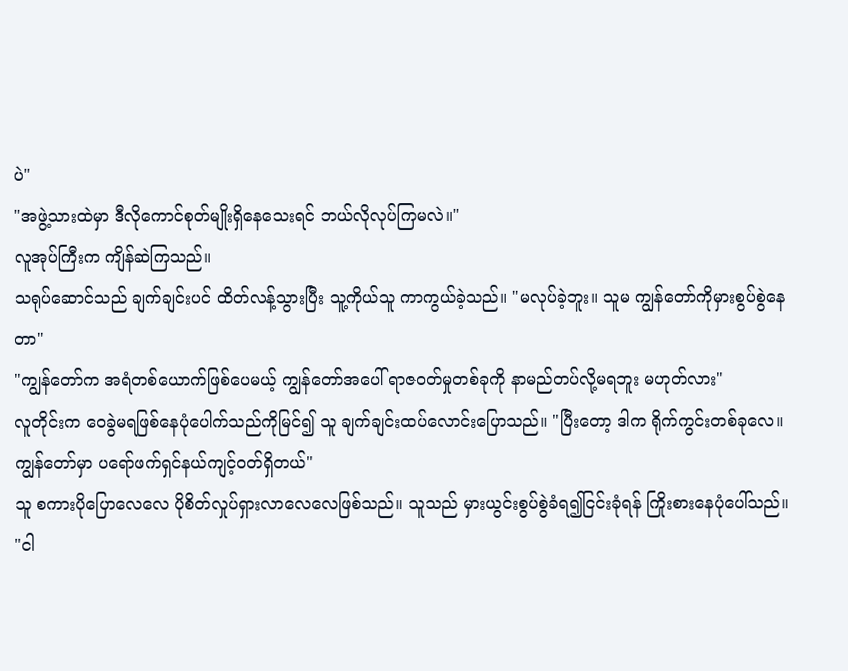ပဲ"
"အဖွဲ့သားထဲမှာ ဒီလိုကောင်စုတ်မျိုးရှိနေသေးရင် ဘယ်လိုလုပ်ကြမလဲ။"
လူအုပ်ကြီးက ကျိန်ဆဲကြသည်။
သရုပ်ဆောင်သည် ချက်ချင်းပင် ထိတ်လန့်သွားပြီး သူ့ကိုယ်သူ ကာကွယ်ခဲ့သည်။ "မလုပ်ခဲ့ဘူး။ သူမ ကျွန်တော်ကိုမှားစွပ်စွဲနေတာ"
"ကျွန်တော်က အရံတစ်ယောက်ဖြစ်ပေမယ့် ကျွန်တော်အပေါ် ရာဇ၀တ်မှုတစ်ခုကို နာမည်တပ်လို့မရဘူး မဟုတ်လား"
လူတိုင်းက ဝေခွဲမရဖြစ်နေပုံပေါက်သည်ကိုမြင်၍ သူ ချက်ချင်းထပ်လောင်းပြောသည်။ "ပြီးတော့ ဒါက ရိုက်ကွင်းတစ်ခုလေ။ ကျွန်တော်မှာ ပရော်ဖက်ရှင်နယ်ကျင့်ဝတ်ရှိတယ်"
သူ စကားပိုပြောလေလေ ပိုစိတ်လှုပ်ရှားလာလေလေဖြစ်သည်။ သူသည် မှားယွင်းစွပ်စွဲခံရ၍ငြင်းခုံရန် ကြိုးစားနေပုံပေါ်သည်။
"ငါ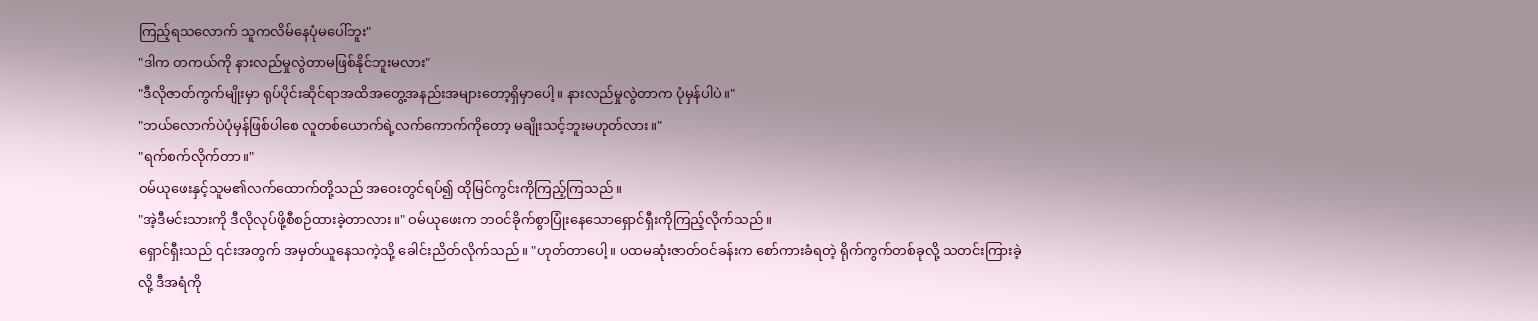ကြည့်ရသလောက် သူကလိမ်နေပုံမပေါ်ဘူး"
"ဒါက တကယ်ကို နားလည်မှုလွဲတာမဖြစ်နိုင်ဘူးမလား"
"ဒီလိုဇာတ်ကွက်မျိုးမှာ ရုပ်ပိုင်းဆိုင်ရာအထိအတွေ့အနည်းအများတော့ရှိမှာပေါ့။ နားလည်မှုလွဲတာက ပုံမှန်ပါပဲ။"
"ဘယ်လောက်ပဲပုံမှန်ဖြစ်ပါစေ လူတစ်ယောက်ရဲ့လက်ကောက်ကိုတော့ မချိုးသင့်ဘူးမဟုတ်လား။"
"ရက်စက်လိုက်တာ။"
ဝမ်ယုဖေးနှင့်သူမ၏လက်ထောက်တို့သည် အဝေးတွင်ရပ်၍ ထိုမြင်ကွင်းကိုကြည့်ကြသည်။
"အဲ့ဒီမင်းသားကို ဒီလိုလုပ်ဖို့စီစဉ်ထားခဲ့တာလား။" ဝမ်ယုဖေးက ဘဝင်ခိုက်စွာပြုံးနေသောရှောင်ရှီးကိုကြည့်လိုက်သည်။
ရှောင်ရှီးသည် ၎င်းအတွက် အမှတ်ယူနေသကဲ့သို့ ခေါင်းညိတ်လိုက်သည်။ "ဟုတ်တာပေါ့။ ပထမဆုံးဇာတ်ဝင်ခန်းက စော်ကားခံရတဲ့ ရိုက်ကွက်တစ်ခုလို့ သတင်းကြားခဲ့လို့ ဒီအရံကို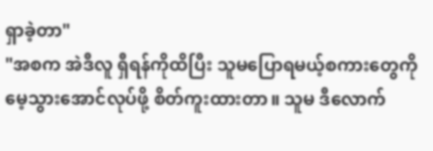ရှာခဲ့တာ"
"အစက အဲဒီလူ ရှီရန်ကိုထိပြီး သူမပြောရမယ့်စကားတွေကို မေ့သွားအောင်လုပ်ဖို့ စိတ်ကူးထားတာ။ သူမ ဒီလောက်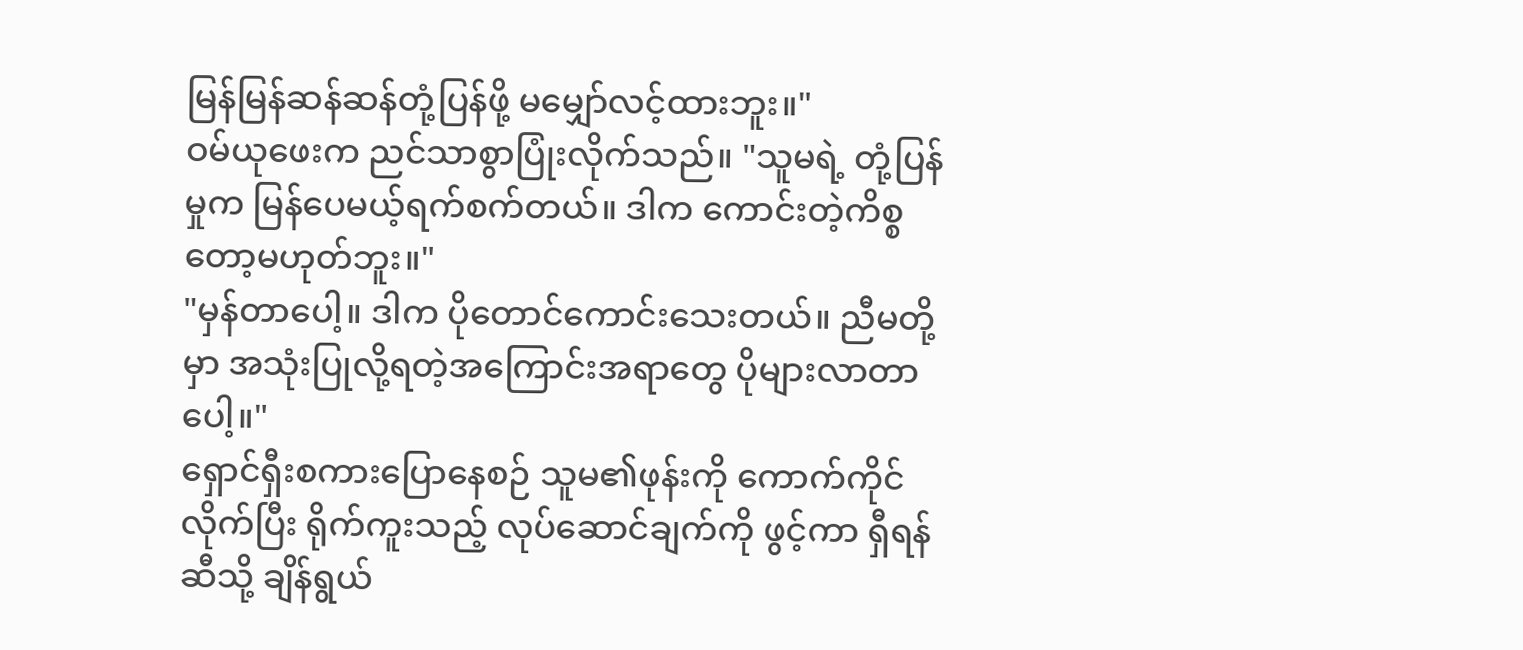မြန်မြန်ဆန်ဆန်တုံ့ပြန်ဖို့ မမျှော်လင့်ထားဘူး။"
ဝမ်ယုဖေးက ညင်သာစွာပြုံးလိုက်သည်။ "သူမရဲ့ တုံ့ပြန်မှုက မြန်ပေမယ့်ရက်စက်တယ်။ ဒါက ကောင်းတဲ့ကိစ္စတော့မဟုတ်ဘူး။"
"မှန်တာပေါ့။ ဒါက ပိုတောင်ကောင်းသေးတယ်။ ညီမတို့မှာ အသုံးပြုလို့ရတဲ့အကြောင်းအရာတွေ ပိုများလာတာပေါ့။"
ရှောင်ရှီးစကားပြောနေစဉ် သူမ၏ဖုန်းကို ကောက်ကိုင်လိုက်ပြီး ရိုက်ကူးသည့် လုပ်ဆောင်ချက်ကို ဖွင့်ကာ ရှီရန်ဆီသို့ ချိန်ရွယ်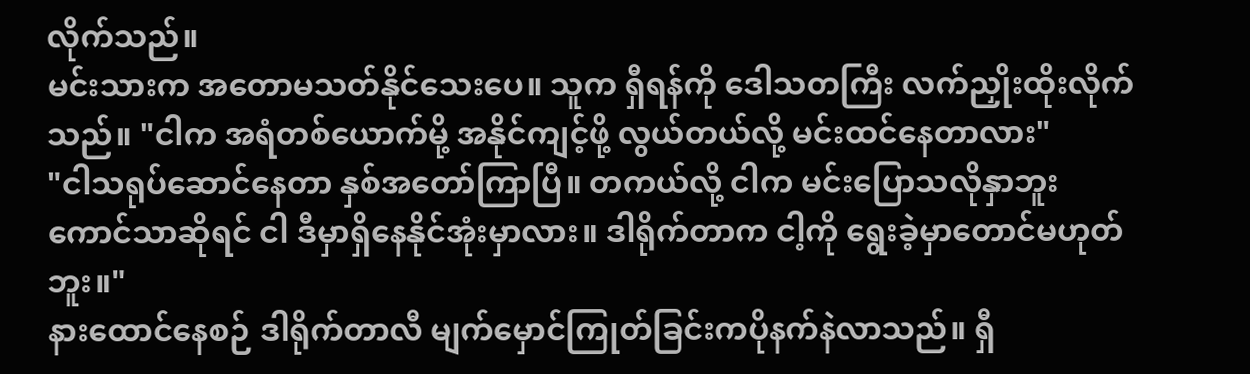လိုက်သည်။
မင်းသားက အတောမသတ်နိုင်သေးပေ။ သူက ရှီရန်ကို ဒေါသတကြီး လက်ညှိုးထိုးလိုက်သည်။ "ငါက အရံတစ်ယောက်မို့ အနိုင်ကျင့်ဖို့ လွယ်တယ်လို့ မင်းထင်နေတာလား"
"ငါသရုပ်ဆောင်နေတာ နှစ်အတော်ကြာပြီ။ တကယ်လို့ ငါက မင်းပြောသလိုနှာဘူးကောင်သာဆိုရင် ငါ ဒီမှာရှိနေနိုင်အုံးမှာလား။ ဒါရိုက်တာက ငါ့ကို ရွေးခဲ့မှာတောင်မဟုတ်ဘူး။"
နားထောင်နေစဉ် ဒါရိုက်တာလီ မျက်မှောင်ကြုတ်ခြင်းကပိုနက်နဲလာသည်။ ရှီ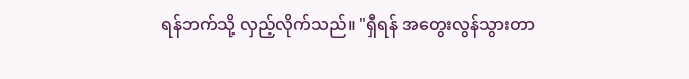ရန်ဘက်သို့ လှည့်လိုက်သည်။ "ရှီရန် အတွေးလွန်သွားတာ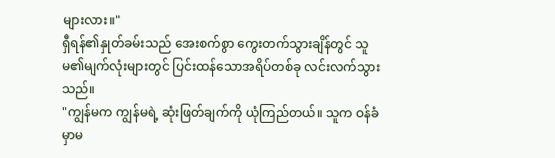များလား။"
ရှီရန်၏နှုတ်ခမ်းသည် အေးစက်စွာ ကွေးတက်သွားချိန်တွင် သူမ၏မျက်လုံးများတွင် ပြင်းထန်သောအရိပ်တစ်ခု လင်းလက်သွားသည်။
"ကျွန်မက ကျွန်မရဲ့ ဆုံးဖြတ်ချက်ကို ယုံကြည်တယ်။ သူက ဝန်ခံမှာမ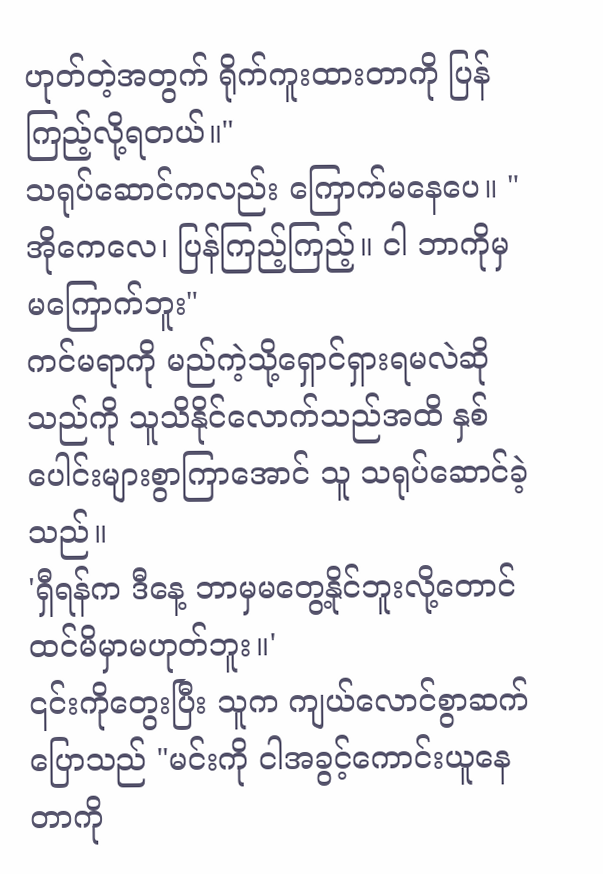ဟုတ်တဲ့အတွက် ရိုက်ကူးထားတာကို ပြန်ကြည့်လို့ရတယ်။"
သရုပ်ဆောင်ကလည်း ကြောက်မနေပေ။ "အိုကေလေ၊ ပြန်ကြည့်ကြည့်။ ငါ ဘာကိုမှ မကြောက်ဘူး"
ကင်မရာကို မည်ကဲ့သို့ရှောင်ရှားရမလဲဆိုသည်ကို သူသိနိုင်လောက်သည်အထိ နှစ်ပေါင်းများစွာကြာအောင် သူ သရုပ်ဆောင်ခဲ့သည်။
'ရှီရန်က ဒီနေ့ ဘာမှမတွေ့နိုင်ဘူးလို့တောင်ထင်မိမှာမဟုတ်ဘူး။'
၎င်းကိုတွေးပြီး သူက ကျယ်လောင်စွာဆက်ပြောသည် "မင်းကို ငါအခွင့်ကောင်းယူနေတာကို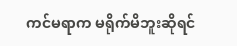ကင်မရာက မရိုက်မိဘူးဆိုရင်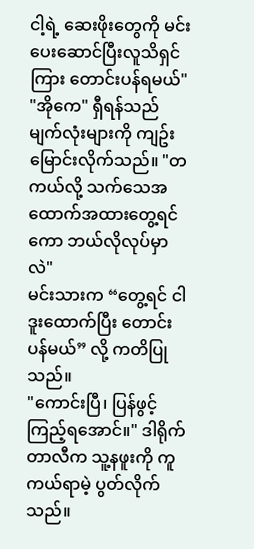ငါ့ရဲ့ ဆေးဖိုးတွေကို မင်း ပေးဆောင်ပြီးလူသိရှင်ကြား တောင်းပန်ရမယ်"
"အိုကေ" ရှီရန်သည် မျက်လုံးများကို ကျဥ်းမြောင်းလိုက်သည်။ "တကယ်လို့ သက်သေအထောက်အထားတွေ့ရင်ကော ဘယ်လိုလုပ်မှာလဲ"
မင်းသားက “တွေ့ရင် ငါ ဒူးထောက်ပြီး တောင်းပန်မယ်” လို့ ကတိပြုသည်။
"ကောင်းပြီ၊ ပြန်ဖွင့်ကြည့်ရအောင်။" ဒါရိုက်တာလီက သူ့နဖူးကို ကူကယ်ရာမဲ့ ပွတ်လိုက်သည်။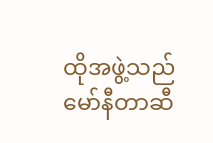ထိုအဖွဲ့သည် မော်နီတာဆီ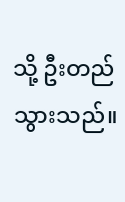သို့ ဦးတည်သွားသည်။